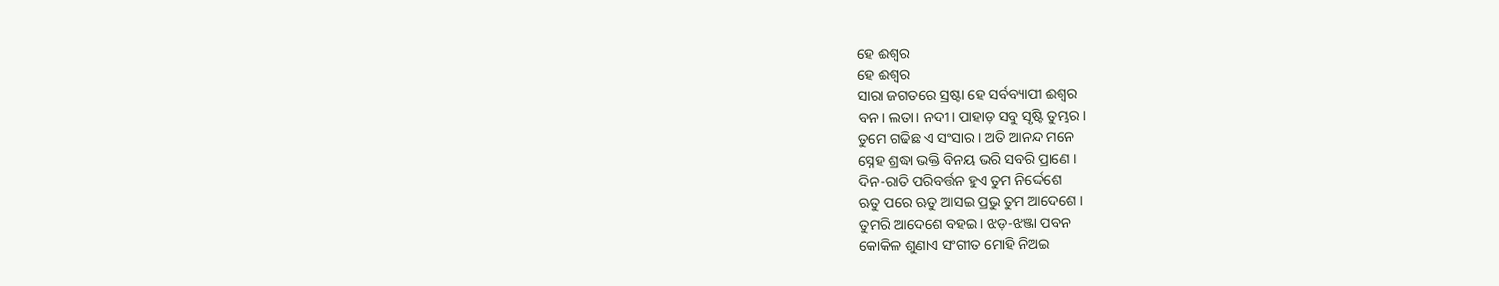ହେ ଈଶ୍ଵର
ହେ ଈଶ୍ଵର
ସାରା ଜଗତରେ ସ୍ରଷ୍ଟା ହେ ସର୍ବବ୍ୟାପୀ ଈଶ୍ଵର
ବନ। ଲତା। ନଦୀ। ପାହାଡ଼ ସବୁ ସୃଷ୍ଟି ତୁମ୍ଭର ।
ତୁମେ ଗଢିଛ ଏ ସଂସାର। ଅତି ଆନନ୍ଦ ମନେ
ସ୍ନେହ ଶ୍ରଦ୍ଧା ଭକ୍ତି ବିନୟ ଭରି ସବରି ପ୍ରାଣେ ।
ଦିନ-ରାତି ପରିବର୍ତ୍ତନ ହୁଏ ତୁମ ନିର୍ଦ୍ଦେଶେ
ଋତୁ ପରେ ଋତୁ ଆସଇ ପ୍ରଭୁ ତୁମ ଆଦେଶେ ।
ତୁମରି ଆଦେଶେ ବହଇ। ଝଡ଼-ଝଞ୍ଜା ପବନ
କୋକିଳ ଶୁଣାଏ ସଂଗୀତ ମୋହି ନିଅଇ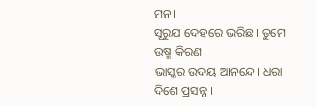ମନ।
ସୂରୁଯ ଦେହରେ ଭରିଛ। ତୁମେ ଉଷ୍ମ କିରଣ
ଭାସ୍କର ଉଦୟ ଆନନ୍ଦେ। ଧରା ଦିଶେ ପ୍ରସନ୍ନ ।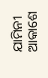ଯାମିନୀ ଆକାଶେ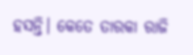ହସନ୍ତି। କେତେ ତାରକା ରାଜି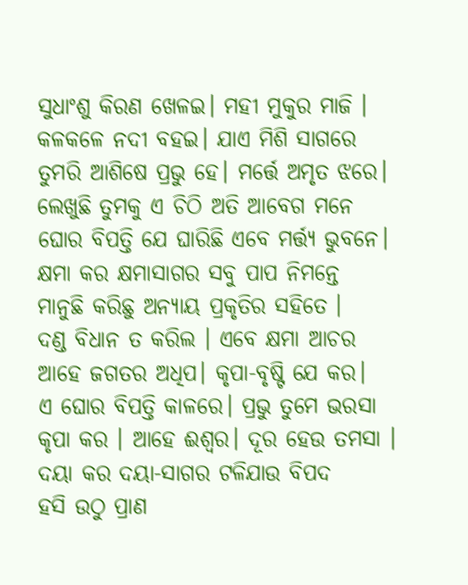ସୁଧାଂଶୁ କିରଣ ଖେଳଇ। ମହୀ ମୁକୁର ମାଜି ।
କଳକଳେ ନଦୀ ବହଇ। ଯାଏ ମିଶି ସାଗରେ
ତୁମରି ଆଶିଷେ ପ୍ରଭୁ ହେ। ମର୍ତ୍ତେ ଅମୃତ ଝରେ।
ଲେଖୁଛି ତୁମକୁ ଏ ଚିଠି ଅତି ଆବେଗ ମନେ
ଘୋର ବିପତ୍ତି ଯେ ଘାରିଛି ଏବେ ମର୍ତ୍ତ୍ୟ ଭୁବନେ।
କ୍ଷମା କର କ୍ଷମାସାଗର ସବୁ ପାପ ନିମନ୍ତେ
ମାନୁଛି କରିଛୁ ଅନ୍ୟାୟ ପ୍ରକୃତିର ସହିତେ ।
ଦଣ୍ଡ ବିଧାନ ତ କରିଲ । ଏବେ କ୍ଷମା ଆଚର
ଆହେ ଜଗତର ଅଧିପ। କୃପା-ବୃଷ୍ଟି ଯେ କର।
ଏ ଘୋର ବିପତ୍ତି କାଳରେ। ପ୍ରଭୁ ତୁମେ ଭରସା
କୃପା କର । ଆହେ ଈଶ୍ଵର। ଦୂର ହେଉ ତମସା ।
ଦୟା କର ଦୟା-ସାଗର ଟଳିଯାଉ ବିପଦ
ହସି ଉଠୁ ପ୍ରାଣ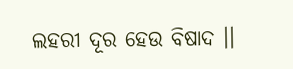ଲହରୀ ଦୂର ହେଉ ବିଷାଦ ।।